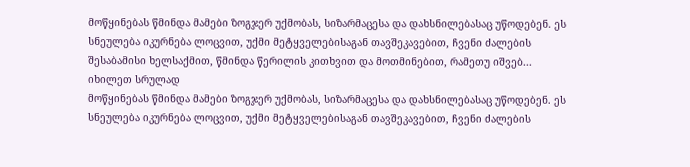მოწყინებას წმინდა მამები ზოგჯერ უქმობას, სიზარმაცესა და დახსნილებასაც უწოდებენ. ეს სნეულება იკურნება ლოცვით, უქმი მეტყველებისაგან თავშეკავებით, ჩვენი ძალების შესაბამისი ხელსაქმით, წმინდა წერილის კითხვით და მოთმინებით, რამეთუ იშვებ...
იხილეთ სრულად
მოწყინებას წმინდა მამები ზოგჯერ უქმობას, სიზარმაცესა და დახსნილებასაც უწოდებენ. ეს სნეულება იკურნება ლოცვით, უქმი მეტყველებისაგან თავშეკავებით, ჩვენი ძალების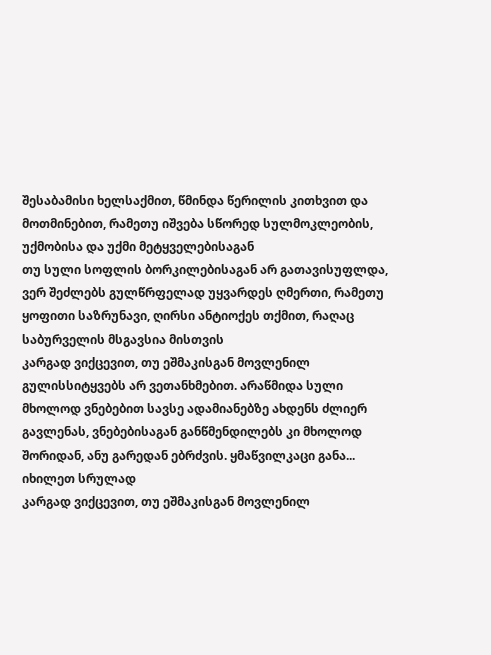შესაბამისი ხელსაქმით, წმინდა წერილის კითხვით და მოთმინებით, რამეთუ იშვება სწორედ სულმოკლეობის, უქმობისა და უქმი მეტყველებისაგან
თუ სული სოფლის ბორკილებისაგან არ გათავისუფლდა, ვერ შეძლებს გულწრფელად უყვარდეს ღმერთი, რამეთუ ყოფითი საზრუნავი, ღირსი ანტიოქეს თქმით, რაღაც საბურველის მსგავსია მისთვის
კარგად ვიქცევით, თუ ეშმაკისგან მოვლენილ გულისსიტყვებს არ ვეთანხმებით. არაწმიდა სული მხოლოდ ვნებებით სავსე ადამიანებზე ახდენს ძლიერ გავლენას, ვნებებისაგან განწმენდილებს კი მხოლოდ შორიდან, ანუ გარედან ებრძვის. ყმაწვილკაცი განა...
იხილეთ სრულად
კარგად ვიქცევით, თუ ეშმაკისგან მოვლენილ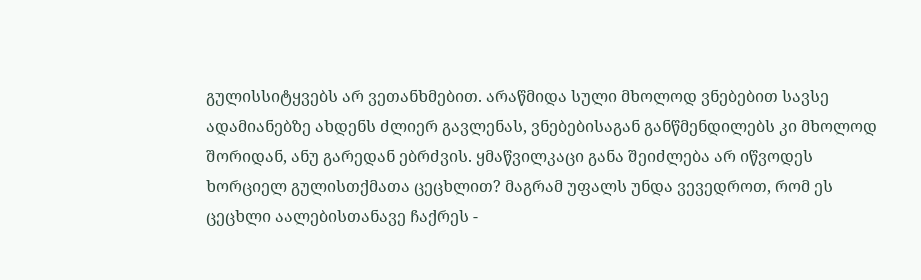გულისსიტყვებს არ ვეთანხმებით. არაწმიდა სული მხოლოდ ვნებებით სავსე ადამიანებზე ახდენს ძლიერ გავლენას, ვნებებისაგან განწმენდილებს კი მხოლოდ შორიდან, ანუ გარედან ებრძვის. ყმაწვილკაცი განა შეიძლება არ იწვოდეს ხორციელ გულისთქმათა ცეცხლით? მაგრამ უფალს უნდა ვევედროთ, რომ ეს ცეცხლი აალებისთანავე ჩაქრეს -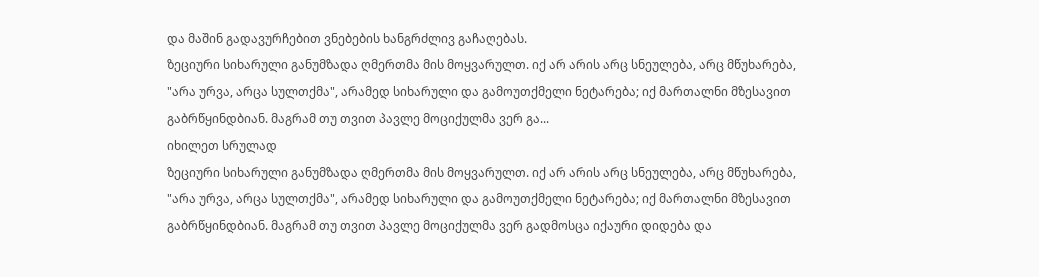და მაშინ გადავურჩებით ვნებების ხანგრძლივ გაჩაღებას.
ზეციური სიხარული განუმზადა ღმერთმა მის მოყვარულთ. იქ არ არის არც სნეულება, არც მწუხარება, "არა ურვა, არცა სულთქმა", არამედ სიხარული და გამოუთქმელი ნეტარება; იქ მართალნი მზესავით გაბრწყინდბიან. მაგრამ თუ თვით პავლე მოციქულმა ვერ გა...
იხილეთ სრულად
ზეციური სიხარული განუმზადა ღმერთმა მის მოყვარულთ. იქ არ არის არც სნეულება, არც მწუხარება, "არა ურვა, არცა სულთქმა", არამედ სიხარული და გამოუთქმელი ნეტარება; იქ მართალნი მზესავით გაბრწყინდბიან. მაგრამ თუ თვით პავლე მოციქულმა ვერ გადმოსცა იქაური დიდება და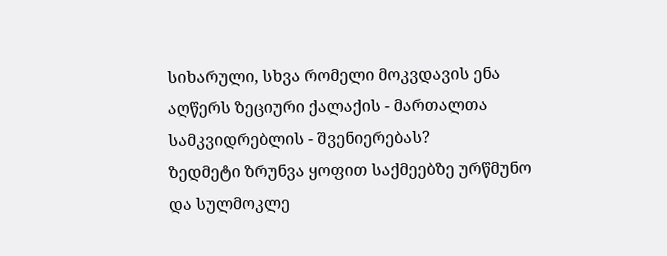სიხარული, სხვა რომელი მოკვდავის ენა აღწერს ზეციური ქალაქის - მართალთა სამკვიდრებლის - შვენიერებას?
ზედმეტი ზრუნვა ყოფით საქმეებზე ურწმუნო და სულმოკლე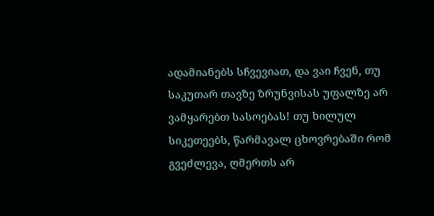ადამიანებს სჩვევიათ, და ვაი ჩვენ, თუ საკუთარ თავზე ზრუნვისას უფალზე არ ვამყარებთ სასოებას! თუ ხილულ სიკეთეებს, წარმავალ ცხოვრებაში რომ გვეძლევა, ღმერთს არ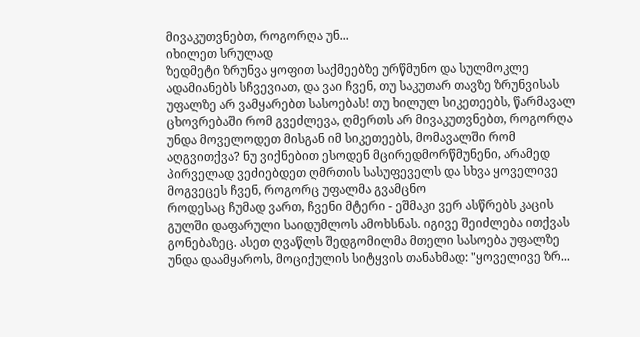მივაკუთვნებთ, როგორღა უნ...
იხილეთ სრულად
ზედმეტი ზრუნვა ყოფით საქმეებზე ურწმუნო და სულმოკლე ადამიანებს სჩვევიათ, და ვაი ჩვენ, თუ საკუთარ თავზე ზრუნვისას უფალზე არ ვამყარებთ სასოებას! თუ ხილულ სიკეთეებს, წარმავალ ცხოვრებაში რომ გვეძლევა, ღმერთს არ მივაკუთვნებთ, როგორღა უნდა მოველოდეთ მისგან იმ სიკეთეებს, მომავალში რომ აღგვითქვა? ნუ ვიქნებით ესოდენ მცირედმორწმუნენი, არამედ პირველად ვეძიებდეთ ღმრთის სასუფეველს და სხვა ყოველივე მოგვეცეს ჩვენ, როგორც უფალმა გვამცნო
როდესაც ჩუმად ვართ, ჩვენი მტერი - ეშმაკი ვერ ასწრებს კაცის გულში დაფარული საიდუმლოს ამოხსნას. იგივე შეიძლება ითქვას გონებაზეც. ასეთ ღვაწლს შედგომილმა მთელი სასოება უფალზე უნდა დაამყაროს, მოციქულის სიტყვის თანახმად: "ყოველივე ზრ...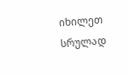იხილეთ სრულად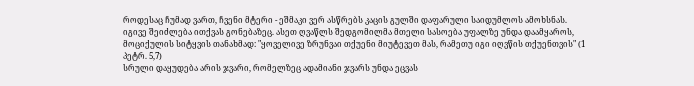როდესაც ჩუმად ვართ, ჩვენი მტერი - ეშმაკი ვერ ასწრებს კაცის გულში დაფარული საიდუმლოს ამოხსნას. იგივე შეიძლება ითქვას გონებაზეც. ასეთ ღვაწლს შედგომილმა მთელი სასოება უფალზე უნდა დაამყაროს, მოციქულის სიტყვის თანახმად: "ყოველივე ზრუნვაი თქუენი მიუტევეთ მას, რამეთუ იგი იღვწის თქუენთვის" (1 პეტრ. 5,7)
სრული დაყუდება არის ჯვარი, რომელზეც ადამიანი ჯვარს უნდა ეცვას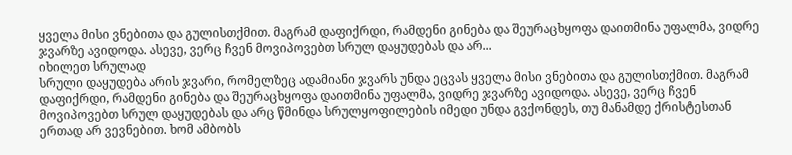ყველა მისი ვნებითა და გულისთქმით. მაგრამ დაფიქრდი, რამდენი გინება და შეურაცხყოფა დაითმინა უფალმა, ვიდრე ჯვარზე ავიდოდა. ასევე, ვერც ჩვენ მოვიპოვებთ სრულ დაყუდებას და არ...
იხილეთ სრულად
სრული დაყუდება არის ჯვარი, რომელზეც ადამიანი ჯვარს უნდა ეცვას ყველა მისი ვნებითა და გულისთქმით. მაგრამ დაფიქრდი, რამდენი გინება და შეურაცხყოფა დაითმინა უფალმა, ვიდრე ჯვარზე ავიდოდა. ასევე, ვერც ჩვენ მოვიპოვებთ სრულ დაყუდებას და არც წმინდა სრულყოფილების იმედი უნდა გვქონდეს, თუ მანამდე ქრისტესთან ერთად არ ვევნებით. ხომ ამბობს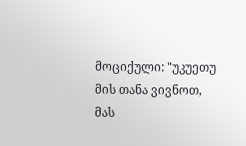მოციქული: "უკუეთუ მის თანა ვივნოთ, მას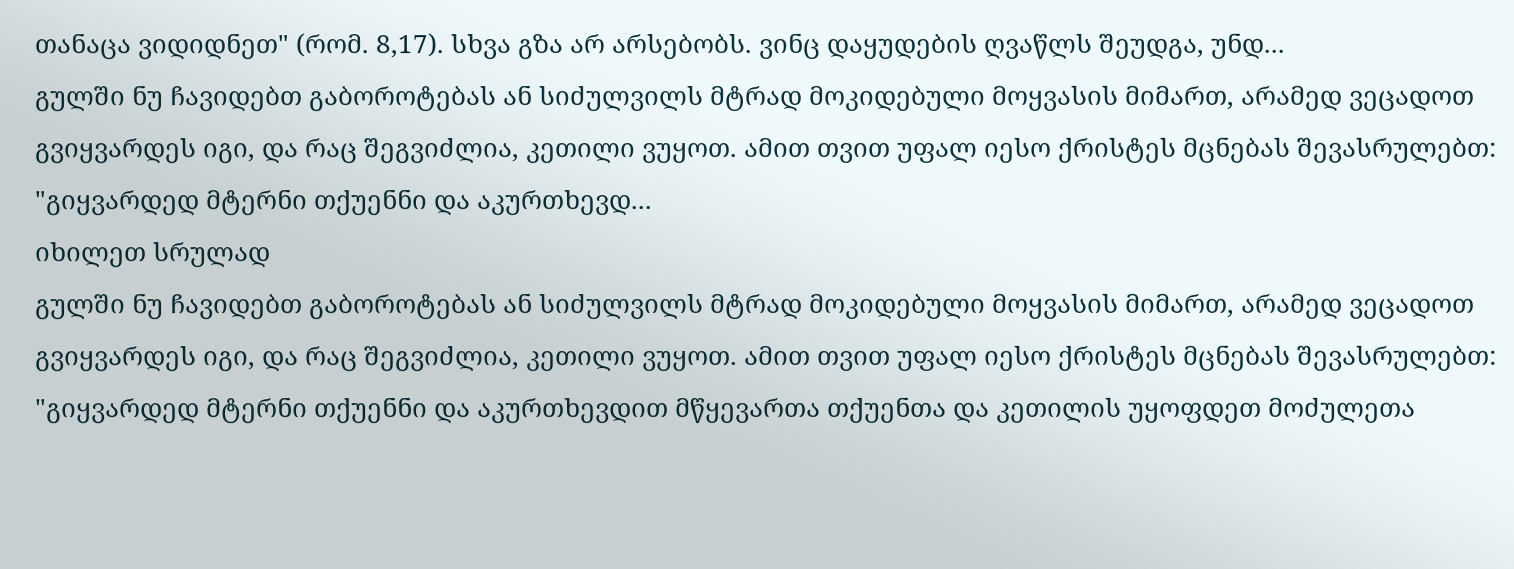თანაცა ვიდიდნეთ" (რომ. 8,17). სხვა გზა არ არსებობს. ვინც დაყუდების ღვაწლს შეუდგა, უნდ...
გულში ნუ ჩავიდებთ გაბოროტებას ან სიძულვილს მტრად მოკიდებული მოყვასის მიმართ, არამედ ვეცადოთ გვიყვარდეს იგი, და რაც შეგვიძლია, კეთილი ვუყოთ. ამით თვით უფალ იესო ქრისტეს მცნებას შევასრულებთ: "გიყვარდედ მტერნი თქუენნი და აკურთხევდ...
იხილეთ სრულად
გულში ნუ ჩავიდებთ გაბოროტებას ან სიძულვილს მტრად მოკიდებული მოყვასის მიმართ, არამედ ვეცადოთ გვიყვარდეს იგი, და რაც შეგვიძლია, კეთილი ვუყოთ. ამით თვით უფალ იესო ქრისტეს მცნებას შევასრულებთ: "გიყვარდედ მტერნი თქუენნი და აკურთხევდით მწყევართა თქუენთა და კეთილის უყოფდეთ მოძულეთა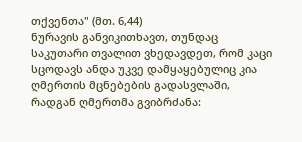თქვენთა" (მთ. 6,44)
ნურავის განვიკითხავთ, თუნდაც საკუთარი თვალით ვხედავდეთ, რომ კაცი სცოდავს ანდა უკვე დამყაყებულიც კია ღმერთის მცნებების გადასვლაში, რადგან ღმერთმა გვიბრძანა: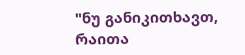"ნუ განიკითხავთ, რაითა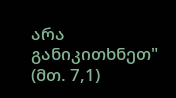არა განიკითხნეთ" (მთ. 7,1)